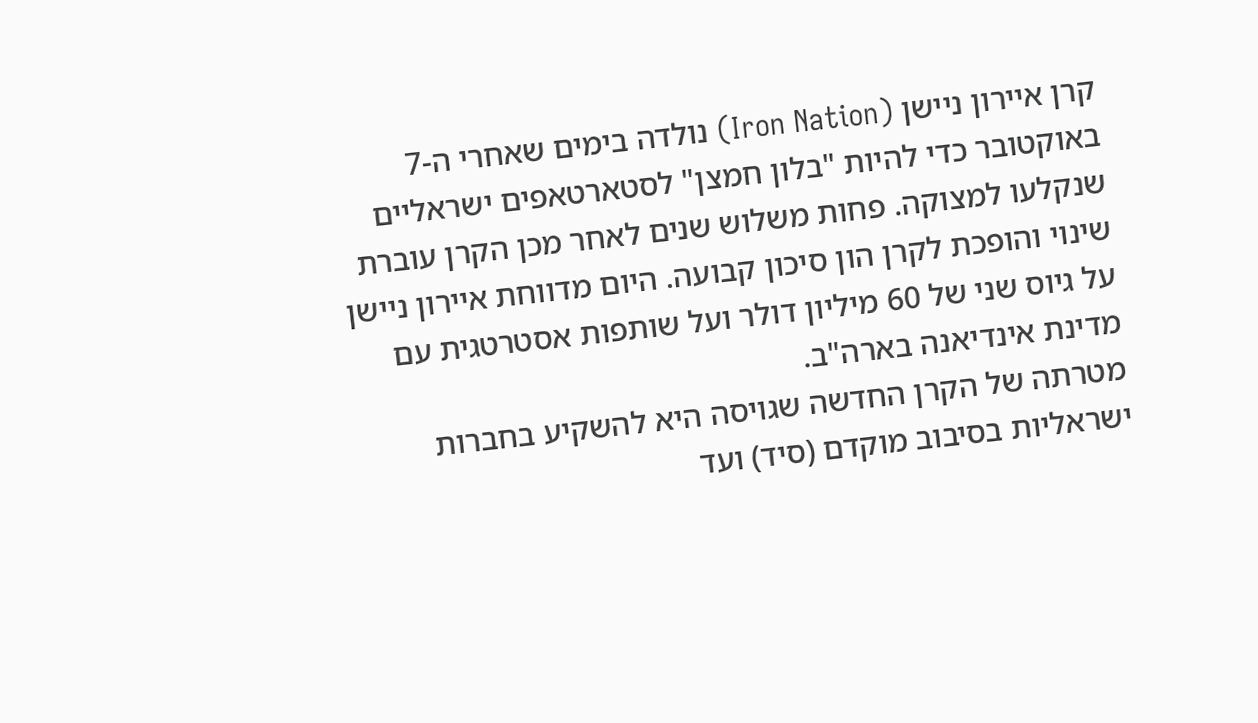קרן איירון ניישן (Iron Nation) נולדה בימים שאחרי ה-7 באוקטובר כדי להיות "בלון חמצן" לסטארטאפים ישראליים שנקלעו למצוקה. פחות משלוש שנים לאחר מכן הקרן עוברת שינוי והופכת לקרן הון סיכון קבועה. היום מדווחת איירון ניישן על גיוס שני של 60 מיליון דולר ועל שותפות אסטרטגית עם מדינת אינדיאנה בארה"ב.
מטרתה של הקרן החדשה שגויסה היא להשקיע בחברות ישראליות בסיבוב מוקדם (סיד) ועד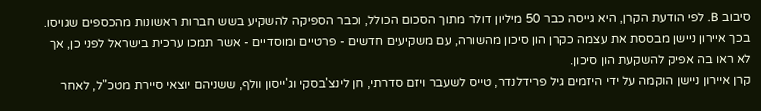סיבוב B. לפי הודעת הקרן, היא גייסה כבר 50 מיליון דולר מתוך הסכום הכולל, וכבר הספיקה להשקיע בשש חברות ראשונות מהכספים שגויסו. בכך איירון ניישן מבססת את עצמה כקרן הון סיכון מהשורה, עם משקיעים חדשים - פרטיים ומוסדיים - אשר תמכו ערכית בישראל לפני כן, אך לא ראו בה אפיק להשקעת הון סיכון.
קרן איירון ניישן הוקמה על ידי היזמים גיל פרידלנדר, טייס לשעבר ויזם סדרתי, חן לינצ'בסקי וג'ייסון וולף, ששניהם יוצאי סיירת מטכ"ל, לאחר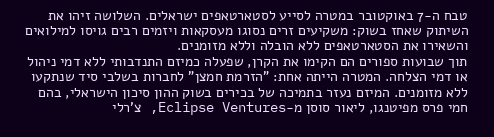טבח ה-7 באוקטובר במטרה לסייע לסטארטאפים ישראלים. השלושה זיהו את השיתוק שאחז בשוק: משקיעים זרים נסוגו מעסקאות ויזמים רבים גויסו למילואים והשאירו את הסטארטאפים ללא הובלה וללא מזומנים.
תוך שבועות ספורים הם הקימו את הקרן, שפעלה כמיזם התנדבותי ללא דמי ניהול או דמי הצלחה. המטרה הייתה אחת: "הזרמת חמצן" לחברות בשלבי סיד שנתקעו ללא מזומנים. המיזם נעזר בתמיכה של בכירים בשוק ההון סיכון הישראלי, בהם חמי פרס מפיטנגו, ליאור סוסן מ-Eclipse Ventures, צ'רלי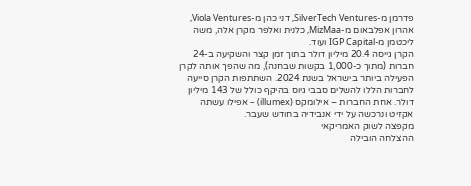פדרמן מ-SilverTech Ventures, דני כהן מ-Viola Ventures, אהרון אפלבאום מ-MizMaa, כלנית ואלפר מקרן אלה, משה ליכטמן מ-IGP Capital ועוד.
הקרן גייסה 20.4 מיליון דולר בתוך זמן קצר והשקיעה ב-24 חברות (מתוך כ-1,000 בקשות שבחנה), מה שהפך אותה לקרן הפעילה ביותר בישראל בשנת 2024. השתתפות הקרן סייעה לחברות הללו להשלים סבבי גיוס בהיקף כולל של 143 מיליון דולר. אחת החברות – אילומקס (illumex) – אפילו עשתה אקזיט ונרכשה על ידי אנבידיה בחודש שעבר.
מקפצה לשוק האמריקאי
ההצלחה הובילה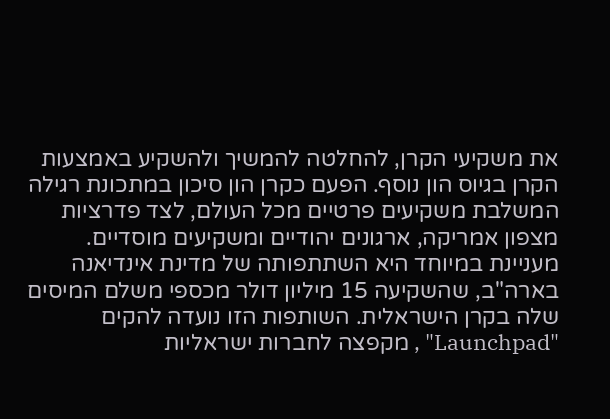את משקיעי הקרן, להחלטה להמשיך ולהשקיע באמצעות הקרן בגיוס הון נוסף. הפעם כקרן הון סיכון במתכונת רגילה המשלבת משקיעים פרטיים מכל העולם, לצד פדרציות מצפון אמריקה, ארגונים יהודיים ומשקיעים מוסדיים. מעניינת במיוחד היא השתתפותה של מדינת אינדיאנה בארה"ב, שהשקיעה 15 מיליון דולר מכספי משלם המיסים שלה בקרן הישראלית. השותפות הזו נועדה להקים "Launchpad" , מקפצה לחברות ישראליות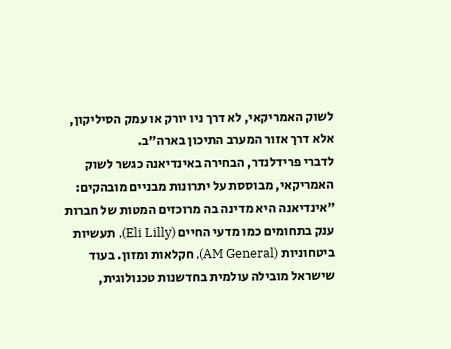לשוק האמריקאי, לא דרך ניו יורק או עמק הסיליקון, אלא דרך אזור המערב התיכון בארה"ב.
לדברי פרידלנדר, הבחירה באינדיאנה כגשר לשוק האמריקאי, מבוססת על יתרונות מבניים מובהקים: "אינדיאנה היא מדינה בה מרוכזים המטות של חברות ענק בתחומים כמו מדעי החיים (Eli Lilly), תעשיות ביטחוניות (AM General), חקלאות ומזון. בעוד שישראל מובילה עולמית בחדשנות טכנולוגית,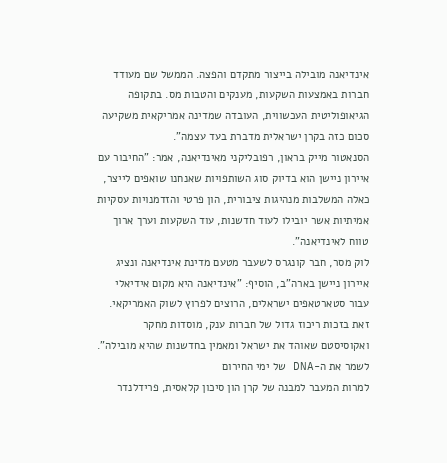אינדיאנה מובילה בייצור מתקדם והפצה. הממשל שם מעודד חברות באמצעות השקעות, מענקים והטבות מס. בתקופה הגיאופוליטית העכשווית, העובדה שמדינה אמריקאית משקיעה סכום כזה בקרן ישראלית מדברת בעד עצמה".
הסנאטור מייק בראון, רפובליקני מאינדיאנה, אמר: "החיבור עם איירון ניישן הוא בדיוק סוג השותפויות שאנחנו שואפים לייצר, כאלה המשלבות מנהיגות ציבורית, הון פרטי והזדמנויות עסקיות אמיתיות אשר יובילו לעוד חדשנות, עוד השקעות וערך ארוך טווח לאינדיאנה".
לוק מסר, חבר קונגרס לשעבר מטעם מדינת אינדיאנה ונציג איירון ניישן בארה"ב, הוסיף: "אינדיאנה היא מקום אידיאלי עבור סטארטאפים ישראלים, הרוצים לפרוץ לשוק האמריקאי. זאת בזכות ריכוז גדול של חברות ענק, מוסדות מחקר ואקוסיסטם שאוהד את ישראל ומאמין בחדשנות שהיא מובילה".
לשמר את ה-DNA של ימי החירום
למרות המעבר למבנה של קרן הון סיכון קלאסית, פרידלנדר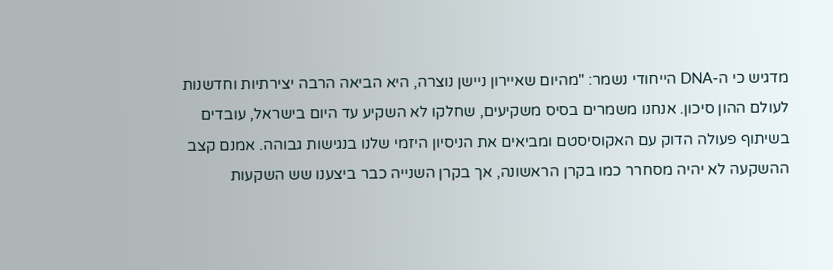מדגיש כי ה-DNA הייחודי נשמר: "מהיום שאיירון ניישן נוצרה, היא הביאה הרבה יצירתיות וחדשנות לעולם ההון סיכון. אנחנו משמרים בסיס משקיעים, שחלקו לא השקיע עד היום בישראל, עובדים בשיתוף פעולה הדוק עם האקוסיסטם ומביאים את הניסיון היזמי שלנו בנגישות גבוהה. אמנם קצב ההשקעה לא יהיה מסחרר כמו בקרן הראשונה, אך בקרן השנייה כבר ביצענו שש השקעות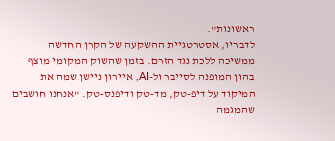ראשונות".
לדבריו, אסטרטגיית ההשקעה של הקרן החדשה ממשיכה ללכת נגד הזרם. בזמן שהשוק המקומי מוצף בהון המופנה לסייבר ול-AI, איירון ניישן שמה את המיקוד על דיפ-טק, מד-טק ודיפנס-טק. "אנחנו חושבים שהמגמה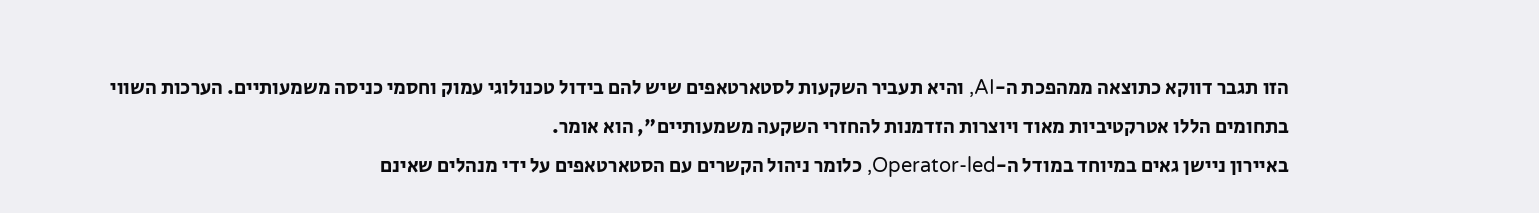הזו תגבר דווקא כתוצאה ממהפכת ה-AI, והיא תעביר השקעות לסטארטאפים שיש להם בידול טכנולוגי עמוק וחסמי כניסה משמעותיים. הערכות השווי בתחומים הללו אטרקטיביות מאוד ויוצרות הזדמנות להחזרי השקעה משמעותיים", הוא אומר.
באיירון ניישן גאים במיוחד במודל ה-Operator-led, כלומר ניהול הקשרים עם הסטארטאפים על ידי מנהלים שאינם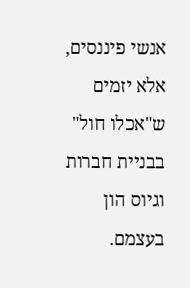אנשי פיננסים, אלא יזמים ש"אכלו חול" בבניית חברות וגיוס הון בעצמם.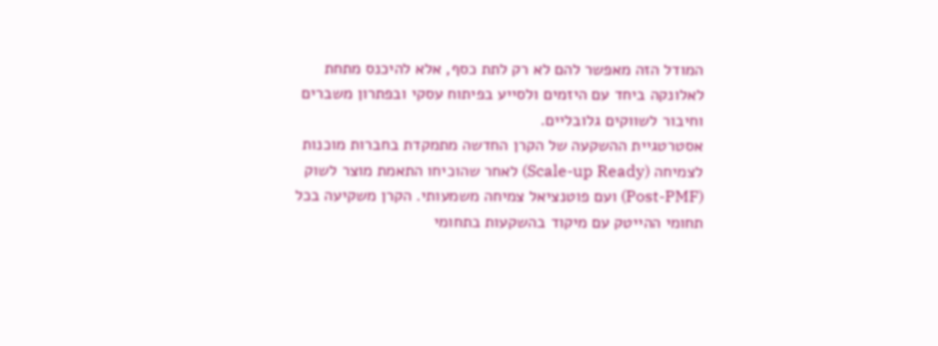המודל הזה מאפשר להם לא רק לתת כסף, אלא להיכנס מתחת לאלונקה ביחד עם היזמים ולסייע בפיתוח עסקי ובפתרון משברים וחיבור לשווקים גלובליים.
אסטרטגיית ההשקעה של הקרן החדשה מתמקדת בחברות מוכנות לצמיחה (Scale-up Ready) לאחר שהוכיחו התאמת מוצר לשוק (Post-PMF) ועם פוטנציאל צמיחה משמעותי. הקרן משקיעה בכל תחומי ההייטק עם מיקוד בהשקעות בתחומי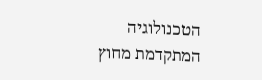הטכנולוגיה המתקדמת מחוץ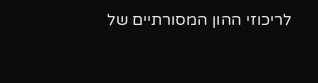לריכוזי ההון המסורתיים של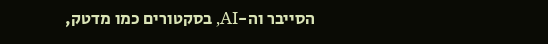הסייבר וה-AI, בסקטורים כמו מדטק,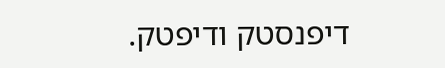דיפנסטק ודיפטק.